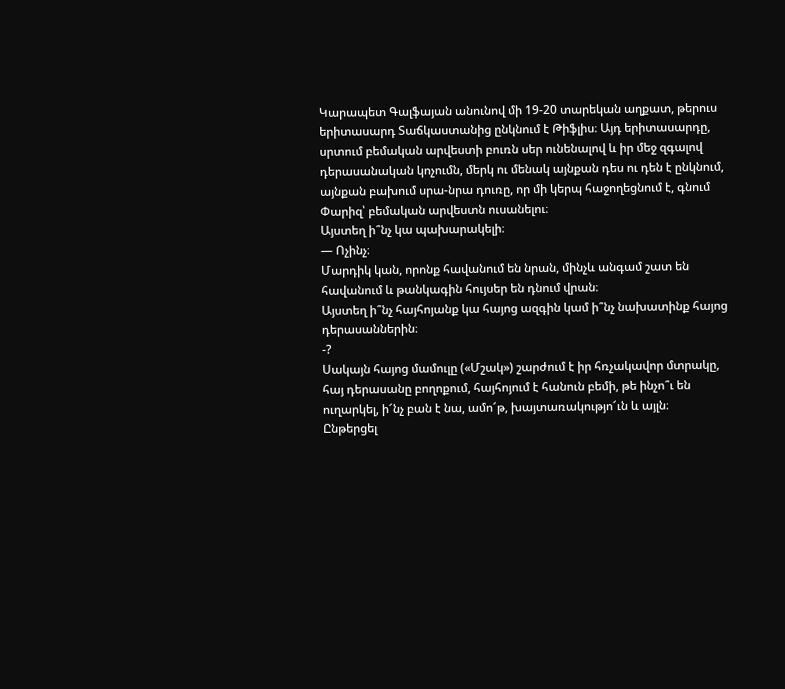Կարապետ Գալֆայան անունով մի 19-20 տարեկան աղքատ, թերուս երիտասարդ Տաճկաստանից ընկնում է Թիֆլիս։ Այդ երիտասարդը, սրտում բեմական արվեստի բուռն սեր ունենալով և իր մեջ զգալով դերասանական կոչումն, մերկ ու մենակ այնքան դես ու դեն է ընկնում, այնքան բախում սրա-նրա դուռը, որ մի կերպ հաջողեցնում է, գնում Փարիզ՝ բեմական արվեստն ուսանելու։
Այստեղ ի՞նչ կա պախարակելի։
― Ոչինչ։
Մարդիկ կան, որոնք հավանում են նրան, մինչև անգամ շատ են հավանում և թանկագին հույսեր են դնում վրան։
Այստեղ ի՞նչ հայհոյանք կա հայոց ազգին կամ ի՞նչ նախատինք հայոց դերասաններին։
-?
Սակայն հայոց մամուլը («Մշակ») շարժում է իր հռչակավոր մտրակը, հայ դերասանը բողոքում, հայհոյում է հանուն բեմի, թե ինչո՞ւ են ուղարկել, ի՜նչ բան է նա, ամո՜թ, խայտառակությո՜ւն և այլն։
Ընթերցել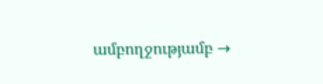ամբողջությամբ →